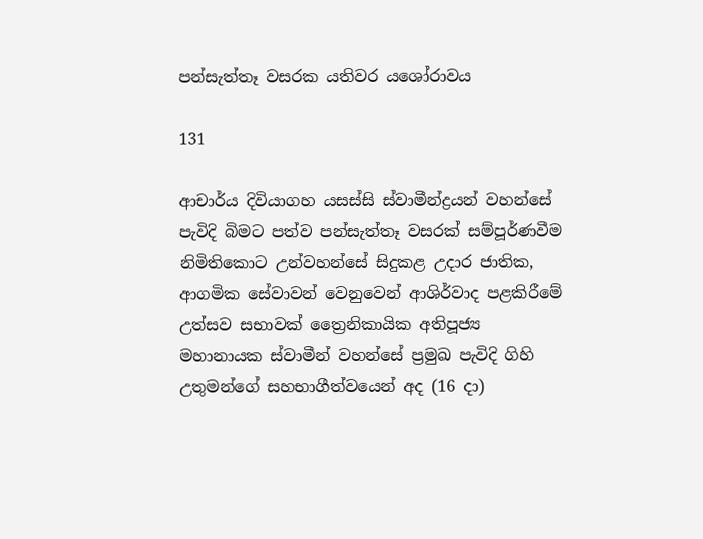පන්සැත්තෑ වසරක යතිවර යශෝරාවය

131

ආචාර්ය දිවියාගහ යසස්සි ස්වාමීන්ද්‍රයන් වහන්සේ පැවිදි බිමට පත්ව පන්සැත්තෑ වසරක් සම්පූර්ණවීම නිමිතිකොට උන්වහන්සේ සිදුකළ උදාර ජාතික, ආගමික සේවාවන් වෙනුවෙන් ආශිර්වාද පළකිරීමේ උත්සව සභාවක් ත්‍රෛනිකායික අතිපූජ්‍ය මහානායක ස්වාමීන් වහන්සේ ප්‍රමුඛ පැවිදි ගිහි උතුමන්ගේ සහභාගීත්වයෙන් අද (16 දා)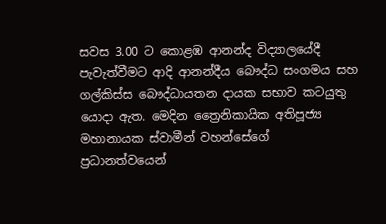සවස 3.00 ට කොළඹ ආනන්ද විද්‍යාලයේදී පැවැත්වීමට ආදි ආනන්දීය බෞද්ධ සංගමය සහ ගල්කිස්ස බෞද්ධායතන දායක සභාව කටයුතු යොදා ඇත. මෙදින ත්‍රෛනිකායික අතිපූජ්‍ය මහානායක ස්වාමීන් වහන්සේගේ ප්‍රධානත්වයෙන්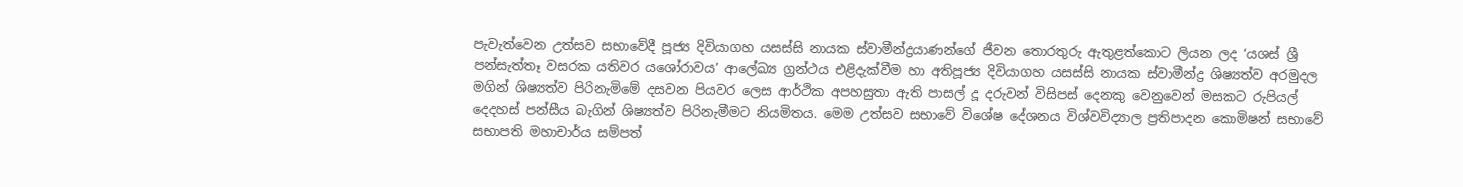පැවැත්වෙන උත්සව සභාවේදී පූජ්‍ය දිවියාගහ යසස්සි නායක ස්වාමීන්ද්‍රයාණන්ගේ ජීවන තොරතුරු ඇතුළත්කොට ලියන ලද ‘යශස් ශ්‍රී පන්සැත්තෑ වසරක යතිවර යශෝරාවය’ ආලේඛ්‍ය ග්‍රන්ථය එළිදැක්වීම හා අතිපූජ්‍ය දිවියාගහ යසස්සි නායක ස්වාමීන්ද්‍ර ශිෂ්‍යත්ව අරමුදල මගින් ශිෂ්‍යත්ව පිරිනැමිමේ දසවන පියවර ලෙස ආර්ථික අපහසුතා ඇති පාසල් දූ දරුවන් විසිපස් දෙනකු වෙනුවෙන් මසකට රුපියල් දෙදහස් පන්සීය බැගින් ශිෂ්‍යත්ව පිරිනැමීමට නියමිතය. මෙම උත්සව සභාවේ විශේෂ දේශනය විශ්වවිද්‍යාල ප්‍රතිපාදන කොමිෂන් සභාවේ සභාපති මහාචාර්ය සම්පත්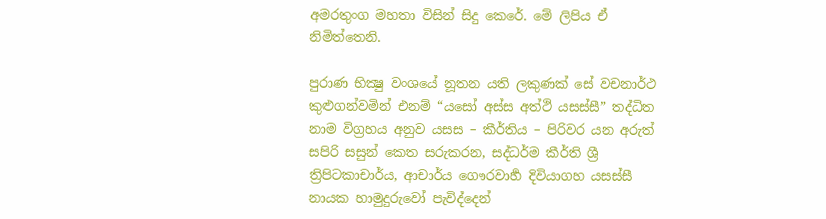අමරතුංග මහතා විසින් සිදු කෙරේ. මේ ලිපිය ඒ නිමිත්තෙනි.

පුරාණ භික්‍ෂු වංශයේ නූතන යති ලකුණක් සේ වචනාර්ථ කුළුගන්වමින් එනම් “යසෝ අස්ස අත්ථි යසස්සී” තද්ධිත නාම විග්‍රහය අනුව යසස – කීර්තිය – පිරිවර යන අරුත් සපිරි සසුන් කෙත සරුකරන, සද්ධර්ම කීර්ති ශ්‍රී ත්‍රිපිටකාචාර්ය, ආචාර්ය ගෞරවාර්‍හ දිවියාගහ යසස්සී නායක හාමුදුරුවෝ පැවිද්දෙන්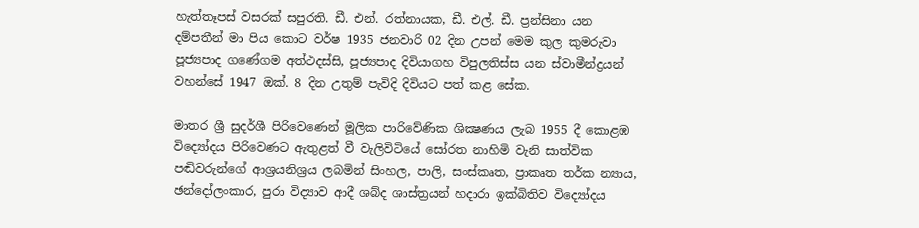හැත්තෑපස් වසරක් සපුරති. ඩී. එන්. රත්නායක, ඩී. එල්. ඩී. ප්‍රන්සිනා යන දම්පතීන් මා පිය කොට වර්ෂ 1935 ජනවාරි 02 දින උපන් මෙම කුල කුමරුවා පූජ්‍යපාද ගණේගම අත්ථදස්සි, පූජ්‍යපාද දිවියාගහ විපුලතිස්ස යන ස්වාමීන්ද්‍රයන් වහන්සේ 1947 ඔක්. 8 දින උතුම් පැවිදි දිවියට පත් කළ සේක.

මාතර ශ්‍රී සුදර්ශී පිරිවෙණෙන් මූලික පාරිවේණික ශික්‍ෂණය ලැබ 1955 දී කොළඹ විද්‍යෝදය පිරිවෙණට ඇතුළත් වී වැලිවිටියේ සෝරත නාහිමි වැනි සාත්වික පඬිවරුන්ගේ ආශ්‍රයනිශ්‍රය ලබමින් සිංහල, පාලි, සංස්කෘත, ප්‍රාකෘත තර්ක න්‍යාය, ඡන්දෝලංකාර, පුරා විද්‍යාව ආදී ශබ්ද ශාස්ත්‍රයන් හදාරා ඉක්බිතිව විද්‍යෝදය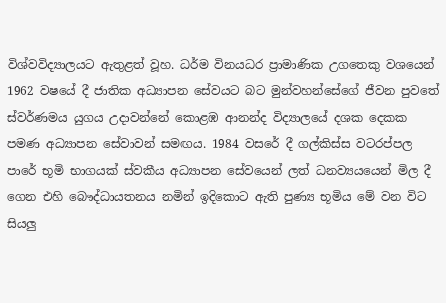විශ්වවිද්‍යාලයට ඇතුළත් වූහ. ධර්ම විනයධර ප්‍රාමාණික උගතෙකු වශයෙන් 1962 වෂයේ දී ජාතික අධ්‍යාපන සේවයට බට මුන්වහන්සේගේ ජීවන පුවතේ ස්වර්ණමය යුගය උදාවන්නේ කොළඹ ආනන්ද විද්‍යාලයේ දශක දෙකක පමණ අධ්‍යාපන සේවාවන් සමඟය. 1984 වසරේ දී ගල්කිස්ස වටරප්පල පාරේ භූමි භාගයක් ස්වකීය අධ්‍යාපන සේවයෙන් ලත් ධනව්‍යයයෙන් මිල දී ගෙන එහි බෞද්ධායතනය නමින් ඉදිකොට ඇති පුණ්‍ය භූමිය මේ වන විට සියලු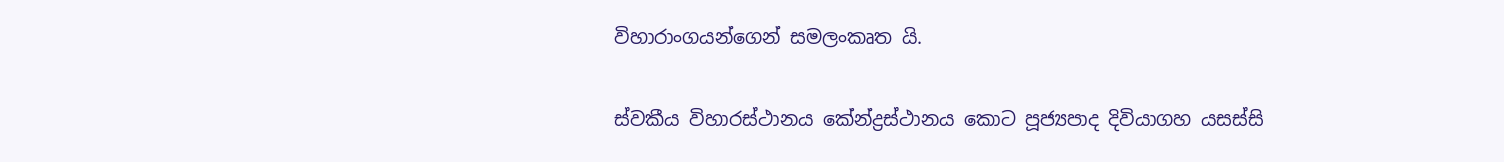විහාරාංගයන්ගෙන් සමලංකෘත යි.

ස්වකීය විහාරස්ථානය කේන්ද්‍රස්ථානය කොට පූජ්‍යපාද දිවියාගහ යසස්සි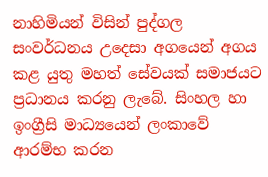නාහිමියන් විසින් පුද්ගල සංවර්ධනය උදෙසා අගයෙන් අගය කළ යුතු මහත් සේවයක් සමාජයට ප්‍රධානය කරනු ලැබේ. සිංහල හා ඉංග්‍රීසි මාධ්‍යයෙන් ලංකාවේ ආරම්භ කරන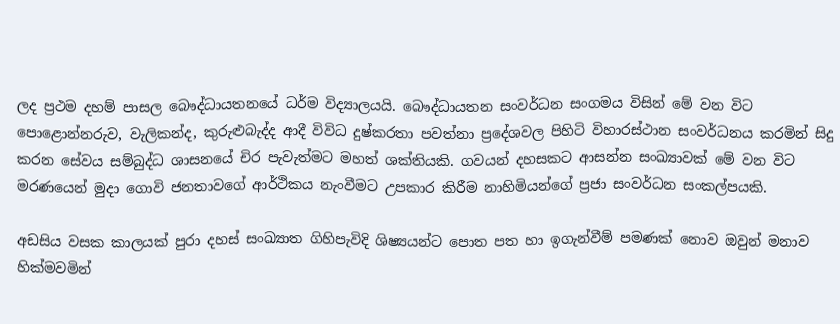ලද ප්‍රථම දහම් පාසල බෞද්ධායතනයේ ධර්ම විද්‍යාලයයි. බෞද්ධායතන සංවර්ධන සංගමය විසින් මේ වන විට පොළොන්නරුව, වැලිකන්ද, කුරුළුබැද්ද ආදී විවිධ දුෂ්කරතා පවත්නා ප්‍රදේශවල පිහිටි විහාරස්ථාන සංවර්ධනය කරමින් සිදු කරන සේවය සම්බුද්ධ ශාසනයේ චිර පැවැත්මට මහත් ශක්තියකි. ගවයන් දහසකට ආසන්න සංඛ්‍යාවක් මේ වන විට මරණයෙන් මුදා ගොවි ජනතාවගේ ආර්ථිකය නැංවීමට උපකාර කිරීම නාහිමියන්ගේ ප්‍රජා සංවර්ධන සංකල්පයකි.

අඩසිය වසක කාලයක් පුරා දහස් සංඛ්‍යාත ගිහිපැවිදි ශිෂ්‍යයන්ට පොත පත හා ඉගැන්වීම් පමණක් නොව ඔවුන් මනාව හික්මවමින්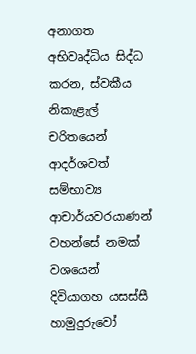අනාගත අභිවෘද්ධිය සිද්ධ කරන, ස්වකීය නිකැළැල් චරිතයෙන් ආදර්ශවත් සම්භාව්‍ය ආචාර්යවරයාණන් වහන්සේ නමක් වශයෙන් දිවියාගහ යසස්සී හාමුදුරුවෝ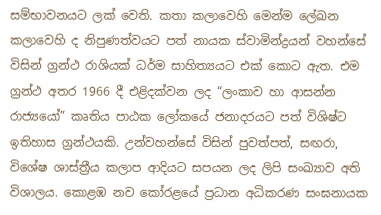සම්භාවනයට ලක් වෙති. කතා කලාවෙහි මෙන්ම ලේඛන කලාවෙහි ද නිපුණත්වයට පත් නායක ස්වාමින්ද්‍රයන් වහන්සේ විසින් ග්‍රන්ථ රාශියක් ධර්ම සාහිත්‍යයට එක් කොට ඇත. එම ග්‍රන්ථ අතර 1966 දී එළිදක්වන ලද “ලංකාව හා ආසන්න රාජ්‍යයෝ” කෘතිය පාඨක ලෝකයේ ජනාදරයට පත් විශිෂ්ට ඉතිහාස ග්‍රන්ථයකි. උන්වහන්සේ විසින් පුවත්පත්, සඟරා, විශේෂ ශාස්ත්‍රීය කලාප ආදියට සපයන ලද ලිපි සංඛ්‍යාව අති විශාලය. කොළඹ නව කෝරළයේ ප්‍රධාන අධිකරණ සංඝනායක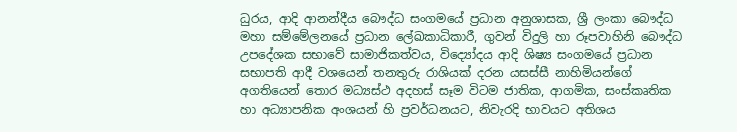ධුරය, ආදි ආනන්දීය බෞද්ධ සංගමයේ ප්‍රධාන අනුශාසක, ශ්‍රී ලංකා බෞද්ධ මහා සම්මේලනයේ ප්‍රධාන ලේඛකාධිකාරී, ගුවන් විදුලි හා රූපවාහිනි බෞද්ධ උපදේශක සභාවේ සාමාජිකත්වය, විද්‍යෝදය ආදි ශිෂ්‍ය සංගමයේ ප්‍රධාන සභාපති ආදී වශයෙන් තනතුරු රාශියක් දරන යසස්සී නාහිමියන්ගේ අගතියෙන් තොර මධ්‍යස්ථ අදහස් සෑම විටම ජාතික, ආගමික, සංස්කෘතික හා අධ්‍යාපනික අංශයන් හි ප්‍රවර්ධනයට, නිවැරදි භාවයට අතිශය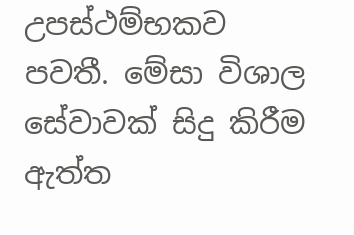උපස්ථම්භකව පවතී. මේසා විශාල සේවාවක් සිදු කිරීම ඇත්ත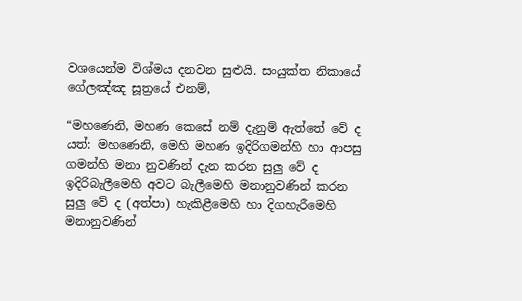වශයෙන්ම විශ්මය දනවන සුළුයි. සංයුක්ත නිකායේ ගේලඤ්ඤ සූත්‍රයේ එනම්,

“මහණෙනි, මහණ කෙසේ නම් දැනුම් ඇත්තේ වේ ද යත්: මහණෙනි, මෙහි මහණ ඉදිරිගමන්හි හා ආපසු ගමන්හි මනා නුවණින් දැන කරන සුලු වේ ද ඉදිරිබැලීමෙහි අවට බැලීමෙහි මනානුවණින් කරන සුලු වේ ද (අත්පා) හැකිළීමෙහි හා දිගහැරීමෙහි මනානුවණින්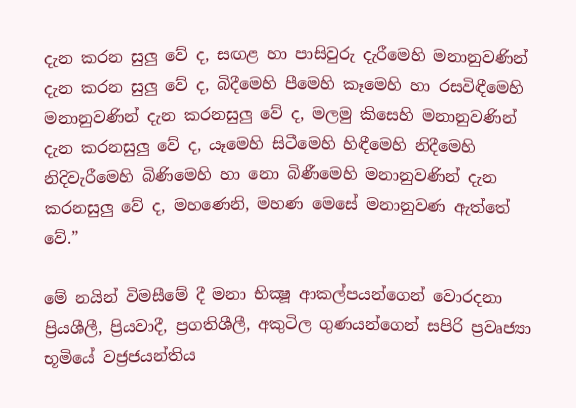දැන කරන සුලු වේ ද, සඟළ හා පාසිවුරු දැරීමෙහි මනානුවණින් දැන කරන සුලු වේ ද, බිදීමෙහි පීමෙහි කෑමෙහි හා රසවිඳීමෙහි මනානුවණින් දැන කරනසුලු වේ ද, මලමු කිසෙහි මනානුවණින් දැන කරනසුලු වේ ද, යෑමෙහි සිටීමෙහි හිඳීමෙහි නිදීමෙහි නිදිවැරීමෙහි බිණිමෙහි හා නො බිණීමෙහි මනානුවණින් දැන කරනසුලු වේ ද, මහණෙනි, මහණ මෙසේ මනානුවණ ඇත්තේ වේ.”

මේ නයින් විමසීමේ දී මනා භික්‍ෂූ ආකල්පයන්ගෙන් වොරදනා ප්‍රියශීලී, ප්‍රියවාදී, ප්‍රගතිශීලී, අකුටිල ගුණයන්ගෙන් සපිරි ප්‍රවෘජ්‍යා භූමියේ වජ්‍රජයන්තිය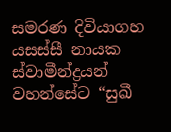සමරණ දිවියාගහ යසස්සී නායක ස්වාමීන්ද්‍රයන් වහන්සේට “සුඛී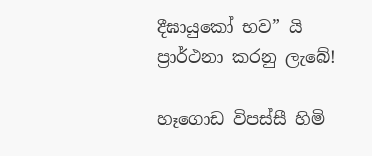දීඝායුකෝ භව” යි ප්‍රාර්ථනා කරනු ලැබේ!

හෑගොඩ විපස්සී හිමි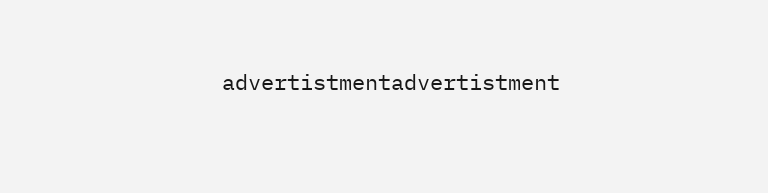advertistmentadvertistment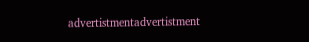advertistmentadvertistment